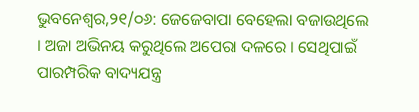ଭୁବନେଶ୍ୱର,୨୧/୦୬: ଜେଜେବାପା ବେହେଲା ବଜାଉଥିଲେ । ଅଜା ଅଭିନୟ କରୁଥିଲେ ଅପେରା ଦଳରେ । ସେଥିପାଇଁ ପାରମ୍ପରିକ ବାଦ୍ୟଯନ୍ତ୍ର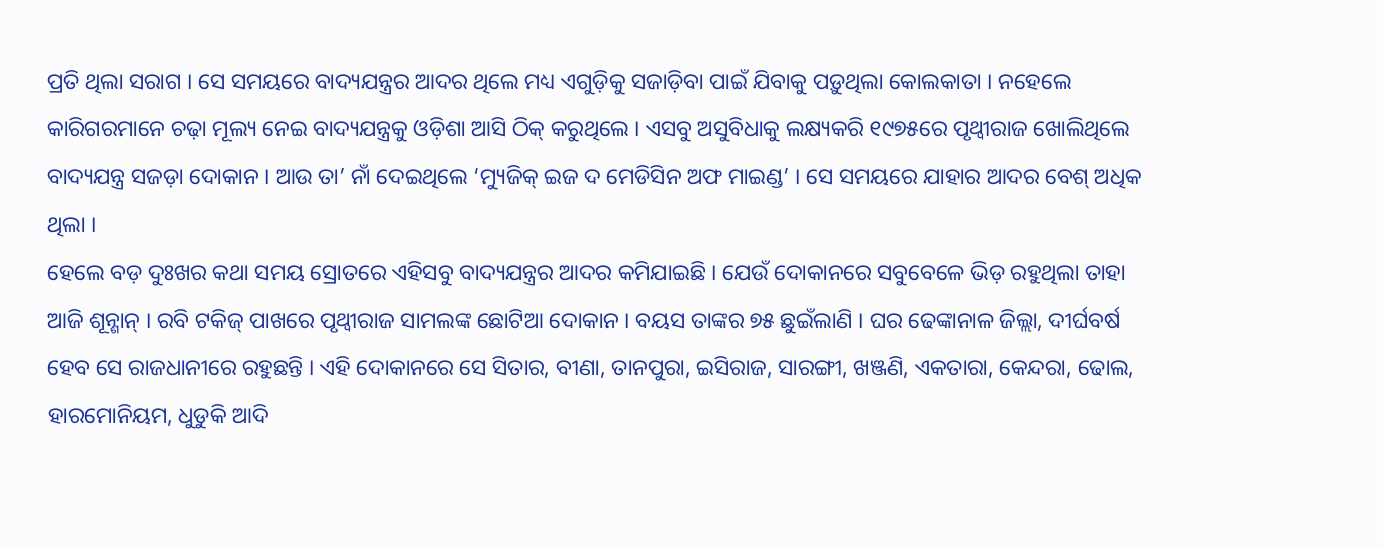ପ୍ରତି ଥିଲା ସରାଗ । ସେ ସମୟରେ ବାଦ୍ୟଯନ୍ତ୍ରର ଆଦର ଥିଲେ ମଧ୍ୟ ଏଗୁଡ଼ିକୁ ସଜାଡ଼ିବା ପାଇଁ ଯିବାକୁ ପଡ଼ୁଥିଲା କୋଲକାତା । ନହେଲେ କାରିଗରମାନେ ଚଢ଼ା ମୂଲ୍ୟ ନେଇ ବାଦ୍ୟଯନ୍ତ୍ରକୁ ଓଡ଼ିଶା ଆସି ଠିକ୍ କରୁଥିଲେ । ଏସବୁ ଅସୁବିଧାକୁ ଲକ୍ଷ୍ୟକରି ୧୯୭୫ରେ ପୃଥ୍ୱୀରାଜ ଖୋଲିଥିଲେ ବାଦ୍ୟଯନ୍ତ୍ର ସଜଡ଼ା ଦୋକାନ । ଆଉ ତା’ ନାଁ ଦେଇଥିଲେ ‘ମ୍ୟୁଜିକ୍ ଇଜ ଦ ମେଡିସିନ ଅଫ ମାଇଣ୍ଡ’ । ସେ ସମୟରେ ଯାହାର ଆଦର ବେଶ୍ ଅଧିକ ଥିଲା ।
ହେଲେ ବଡ଼ ଦୁଃଖର କଥା ସମୟ ସ୍ରୋତରେ ଏହିସବୁ ବାଦ୍ୟଯନ୍ତ୍ରର ଆଦର କମିଯାଇଛି । ଯେଉଁ ଦୋକାନରେ ସବୁବେଳେ ଭିଡ଼ ରହୁଥିଲା ତାହା ଆଜି ଶୂନ୍ଶାନ୍ । ରବି ଟକିଜ୍ ପାଖରେ ପୃଥ୍ୱୀରାଜ ସାମଲଙ୍କ ଛୋଟିଆ ଦୋକାନ । ବୟସ ତାଙ୍କର ୭୫ ଛୁଇଁଲାଣି । ଘର ଢେଙ୍କାନାଳ ଜିଲ୍ଲା, ଦୀର୍ଘବର୍ଷ ହେବ ସେ ରାଜଧାନୀରେ ରହୁଛନ୍ତି । ଏହି ଦୋକାନରେ ସେ ସିତାର, ବୀଣା, ତାନପୁରା, ଇସିରାଜ, ସାରଙ୍ଗୀ, ଖଞ୍ଜଣି, ଏକତାରା, କେନ୍ଦରା, ଢୋଲ, ହାରମୋନିୟମ, ଧୁଡୁକି ଆଦି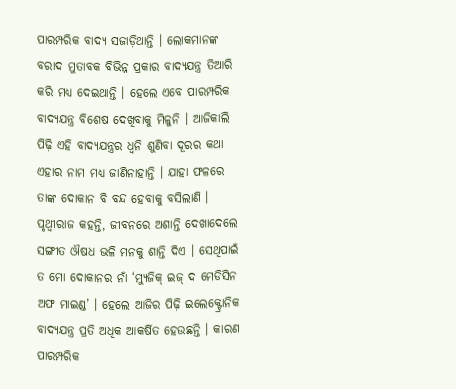ପାରମ୍ପରିକ ବାଦ୍ୟ ସଜାଡ଼ିଥାନ୍ତି । ଲୋକମାନଙ୍କ ବରାଦ ମୁତାବକ ବିଭିନ୍ନ ପ୍ରକାର ବାଦ୍ୟଯନ୍ତ୍ର ତିଆରି କରି ମଧ୍ୟ ଦେଇଥାନ୍ତି । ହେଲେ ଏବେ ପାରମ୍ପରିକ ବାଦ୍ୟଯନ୍ତ୍ର ବିଶେଷ ଦେଖିବାକୁ ମିଳୁନି । ଆଜିକାଲି ପିଢ଼ି ଏହି ବାଦ୍ୟଯନ୍ତ୍ରର ଧ୍ୱନି ଶୁଣିବା ଦୂରର କଥା ଏହାର ନାମ ମଧ୍ୟ ଜାଣିନାହାନ୍ତି । ଯାହା ଫଳରେ ତାଙ୍କ ଦୋକାନ ବି ବନ୍ଦ ହେବାକୁ ବସିଲାଣି । ପୃଥ୍ୱୀରାଜ କହନ୍ତି, ଜୀବନରେ ଅଶାନ୍ତି ଦେଖାଦେଲେ ସଙ୍ଗୀତ ଔଷଧ ଭଳି ମନକୁ ଶାନ୍ତି ଦିଏ । ସେଥିପାଇଁ ତ ମୋ ଦୋକାନର ନାଁ ‘ମ୍ୟୁଜିକ୍ ଇଜ୍ ଦ ମେଡିସିନ ଅଫ ମାଇଣ୍ଡ’ । ହେଲେ ଆଜିର ପିଢ଼ି ଇଲେକ୍ଟ୍ରୋନିକ ବାଦ୍ୟଯନ୍ତ୍ର ପ୍ରତି ଅଧିକ ଆକର୍ଷିତ ହେଉଛନ୍ତି । କାରଣ ପାରମ୍ପରିକ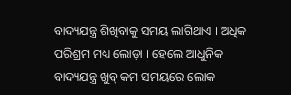ବାଦ୍ୟଯନ୍ତ୍ର ଶିଖିବାକୁ ସମୟ ଲାଗିଥାଏ । ଅଧିକ ପରିଶ୍ରମ ମଧ୍ୟ ଲୋଡ଼ା । ହେଲେ ଆଧୁନିକ ବାଦ୍ୟଯନ୍ତ୍ର ଖୁବ୍ କମ ସମୟରେ ଲୋକ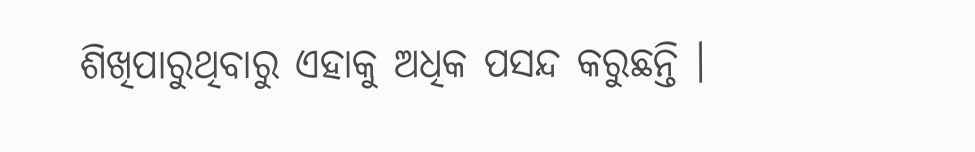ଶିଖିପାରୁଥିବାରୁ ଏହାକୁ ଅଧିକ ପସନ୍ଦ କରୁଛନ୍ତି ।